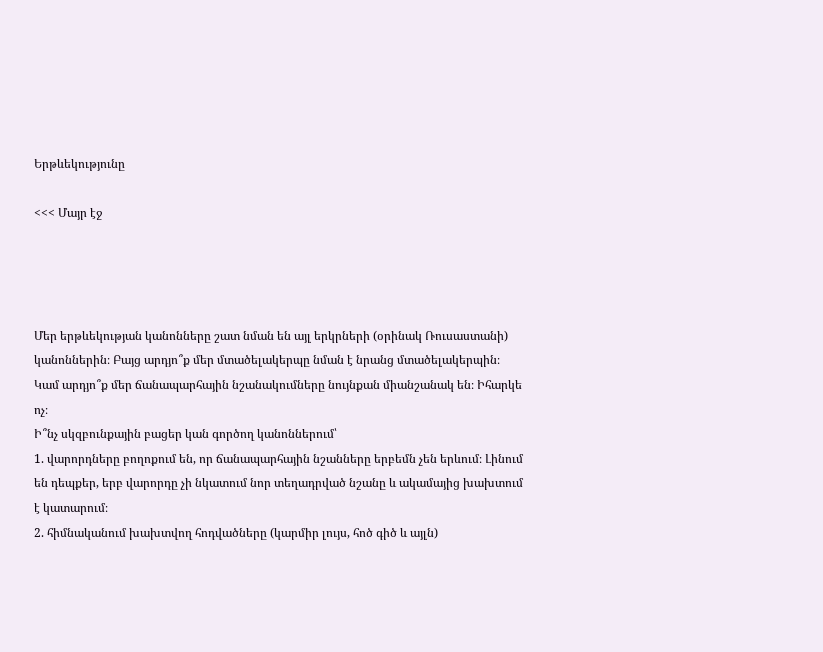Երթևեկությունը

<<< Մայր էջ




Մեր երթևեկության կանոնները շատ նման են այլ երկրների (օրինակ Ռուսաստանի) կանոններին։ Բայց արդյո՞ք մեր մտածելակերպը նման է նրանց մտածելակերպին։ Կամ արդյո՞ք մեր ճանապարհային նշանակումները նույնքան միանշանակ են։ Իհարկե ոչ։
Ի՞նչ սկզբունքային բացեր կան գործող կանոններում՝
1. վարորդները բողոքում են, որ ճանապարհային նշանները երբեմն չեն երևում։ Լինում են դեպքեր, երբ վարորդը չի նկատում նոր տեղադրված նշանը և ակամայից խախտում է կատարում։
2. հիմնականում խախտվող հոդվածները (կարմիր լույս, հոծ գիծ և այլն)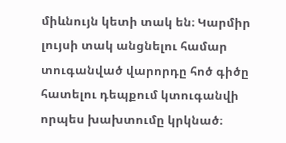միևնույն կետի տակ են։ Կարմիր լույսի տակ անցնելու համար տուգանված վարորդը հոծ գիծը հատելու դեպքում կտուգանվի որպես խախտումը կրկնած։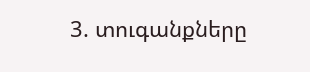3. տուգանքները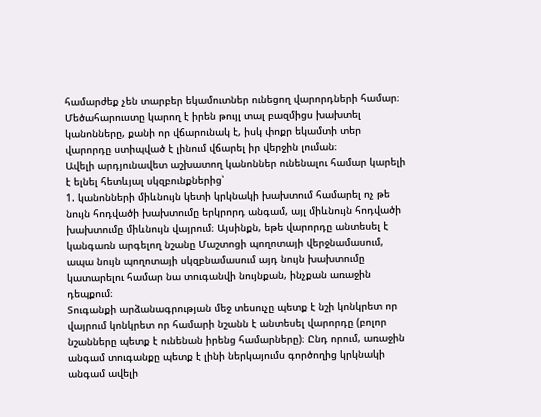համարժեք չեն տարբեր եկամուտներ ունեցող վարորդների համար։ Մեծահարուստը կարող է իրեն թույլ տալ բազմիցս խախտել կանոնները, քանի որ վճարունակ է, իսկ փոքր եկամտի տեր վարորդը ստիպված է լինում վճարել իր վերջին լուման։
Ավելի արդյունավետ աշխատող կանոններ ունենալու համար կարելի է ելնել հետևյալ սկզբունքներից՝
1. կանոնների միևնույն կետի կրկնակի խախտում համարել ոչ թե նույն հոդվածի խախտումը երկրորդ անգամ, այլ միևնույն հոդվածի խախտումը միևնույն վայրում։ Այսինքն, եթե վարորդը անտեսել է կանգառն արգելող նշանը Մաշտոցի պողոտայի վերջնամասում, ապա նույն պողոտայի սկզբնամասում այդ նույն խախտումը կատարելու համար նա տուգանվի նույնքան, ինչքան առաջին դեպքում։
Տուգանքի արձանագրության մեջ տեսուչը պետք է նշի կոնկրետ որ վայրում կոնկրետ որ համարի նշանն է անտեսել վարորդը (բոլոր նշանները պետք է ունենան իրենց համարները)։ Ընդ որում, առաջին անգամ տուգանքը պետք է լինի ներկայումս գործողից կրկնակի անգամ ավելի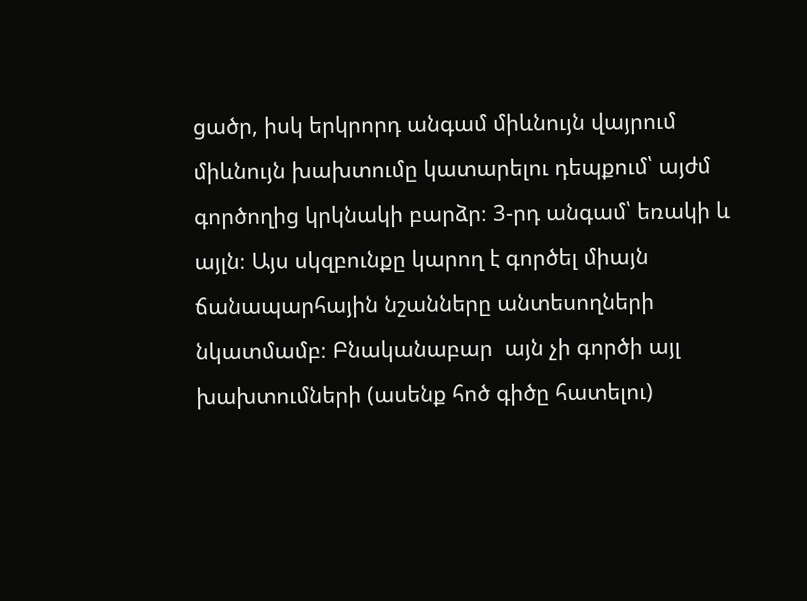ցածր, իսկ երկրորդ անգամ միևնույն վայրում միևնույն խախտումը կատարելու դեպքում՝ այժմ գործողից կրկնակի բարձր։ 3-րդ անգամ՝ եռակի և այլն։ Այս սկզբունքը կարող է գործել միայն ճանապարհային նշանները անտեսողների նկատմամբ։ Բնականաբար  այն չի գործի այլ խախտումների (ասենք հոծ գիծը հատելու)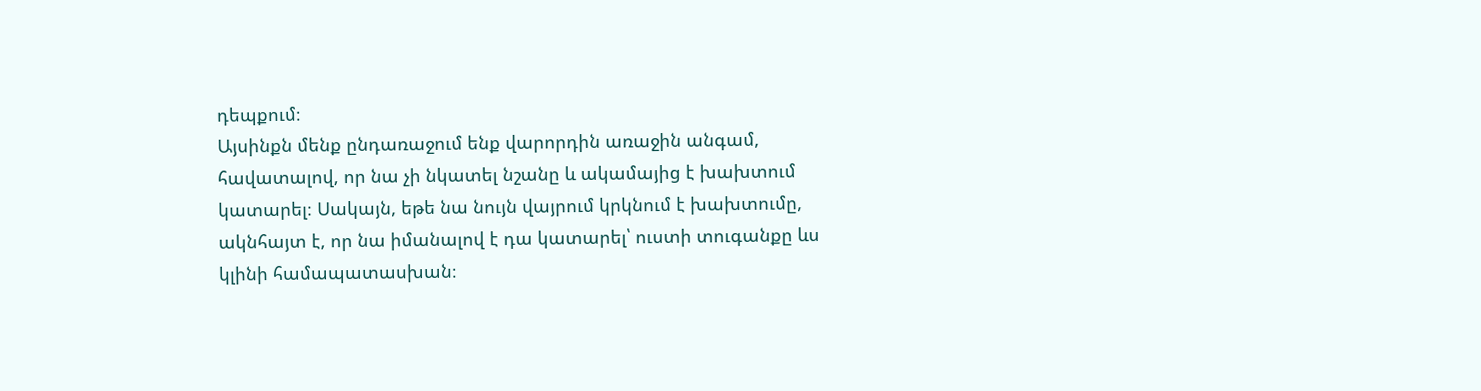դեպքում։
Այսինքն մենք ընդառաջում ենք վարորդին առաջին անգամ, հավատալով, որ նա չի նկատել նշանը և ակամայից է խախտում կատարել։ Սակայն, եթե նա նույն վայրում կրկնում է խախտումը, ակնհայտ է, որ նա իմանալով է դա կատարել՝ ուստի տուգանքը ևս կլինի համապատասխան։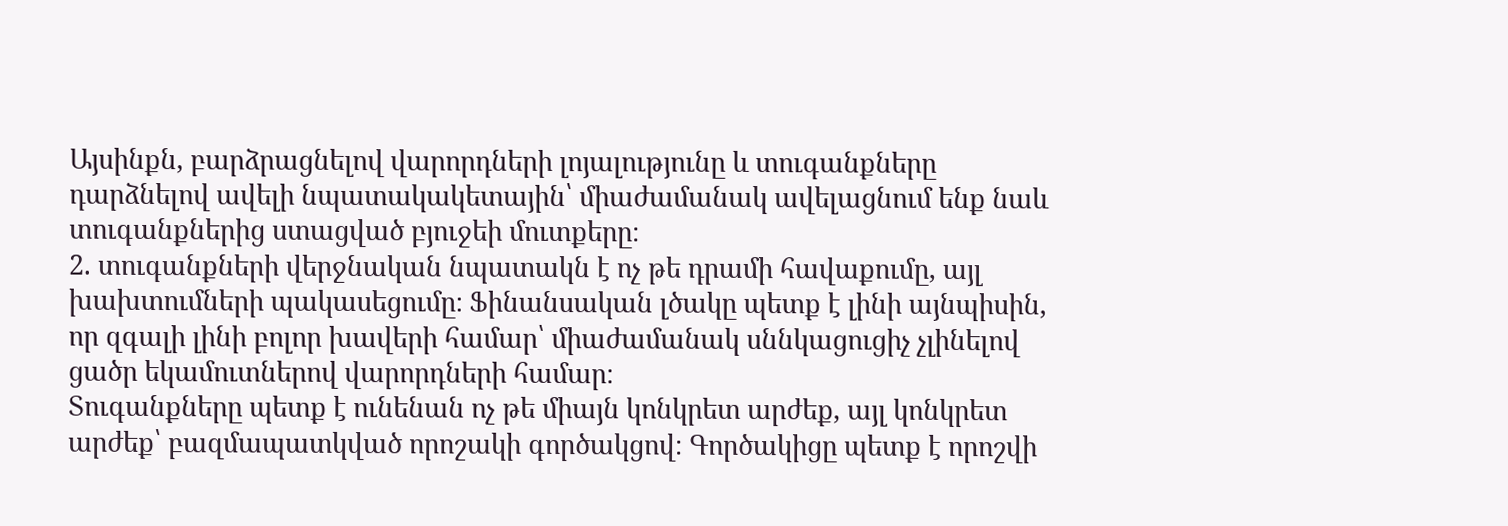Այսինքն, բարձրացնելով վարորդների լոյալությունը և տուգանքները դարձնելով ավելի նպատակակետային՝ միաժամանակ ավելացնում ենք նաև տուգանքներից ստացված բյուջեի մուտքերը։
2. տուգանքների վերջնական նպատակն է ոչ թե դրամի հավաքումը, այլ խախտումների պակասեցումը։ Ֆինանսական լծակը պետք է լինի այնպիսին, որ զգալի լինի բոլոր խավերի համար՝ միաժամանակ սննկացուցիչ չլինելով ցածր եկամուտներով վարորդների համար։
Տուգանքները պետք է ունենան ոչ թե միայն կոնկրետ արժեք, այլ կոնկրետ արժեք՝ բազմապատկված որոշակի գործակցով։ Գործակիցը պետք է որոշվի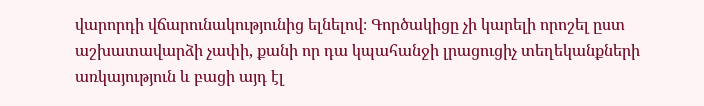վարորդի վճարունակությունից ելնելով։ Գործակիցը չի կարելի որոշել ըստ աշխատավարձի չափի, քանի որ դա կպահանջի լրացուցիչ տեղեկանքների առկայություն և բացի այդ էլ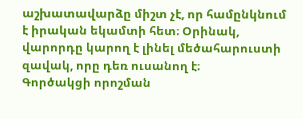աշխատավարձը միշտ չէ, որ համընկնում է իրական եկամտի հետ։ Օրինակ, վարորդը կարող է լինել մեծահարուստի զավակ, որը դեռ ուսանող է։
Գործակցի որոշման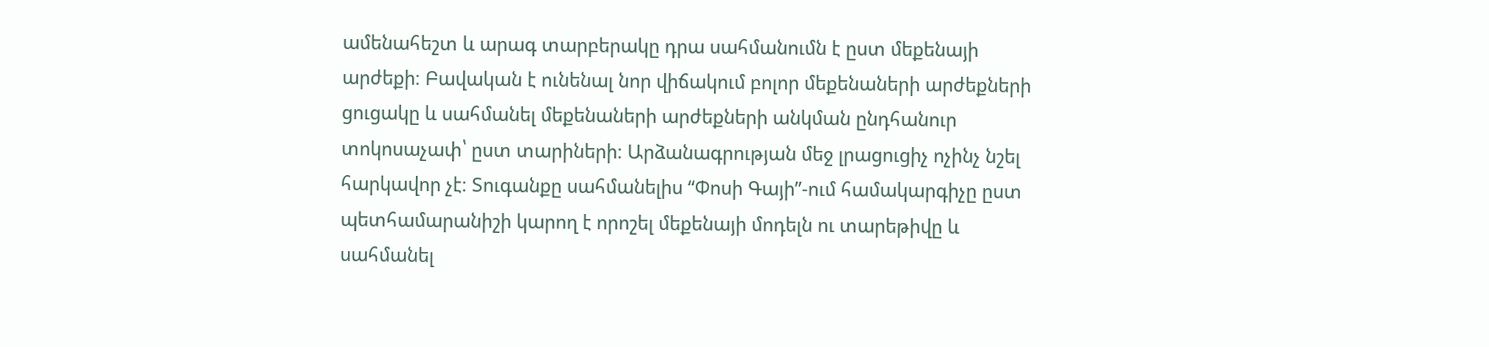ամենահեշտ և արագ տարբերակը դրա սահմանումն է ըստ մեքենայի արժեքի։ Բավական է ունենալ նոր վիճակում բոլոր մեքենաների արժեքների ցուցակը և սահմանել մեքենաների արժեքների անկման ընդհանուր տոկոսաչափ՝ ըստ տարիների։ Արձանագրության մեջ լրացուցիչ ոչինչ նշել հարկավոր չէ։ Տուգանքը սահմանելիս “Փոսի Գայի”-ում համակարգիչը ըստ պետհամարանիշի կարող է որոշել մեքենայի մոդելն ու տարեթիվը և սահմանել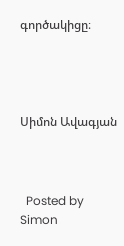գործակիցը։




Սիմոն Ավագյան



  Posted by Simon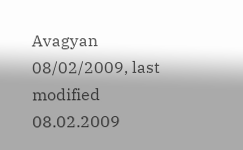Avagyan 08/02/2009, last modified 08.02.2009